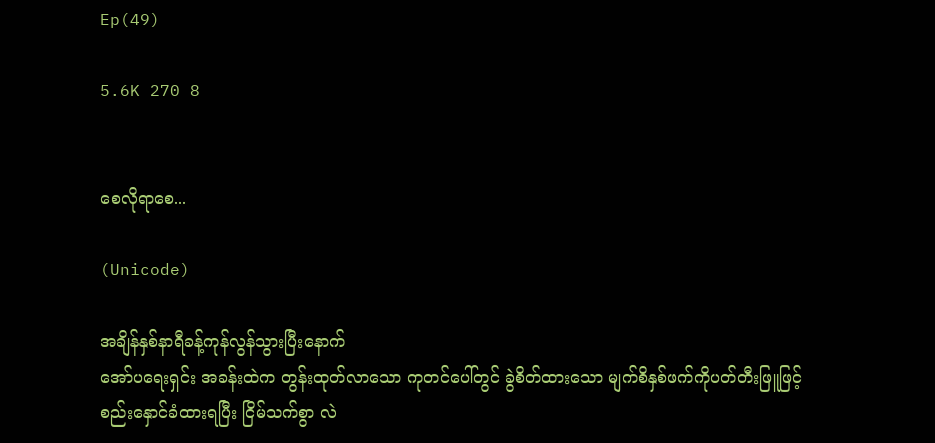Ep(49)

5.6K 270 8


စေလိုရာစေ...

(Unicode)

အချိန်နှစ်နာရီခန့်ကုန်လွန်သွားပြီးနောက်
အော်ပရေးရှင်း အခန်းထဲက တွန်းထုတ်လာသော ကုတင်ပေါ်တွင် ခွဲစိတ်ထားသော မျက်စိနှစ်ဖက်ကိုပတ်တီးဖြူဖြင့် စည်းနှောင်ခံထားရပြီး ငြိမ်သက်စွာ လဲ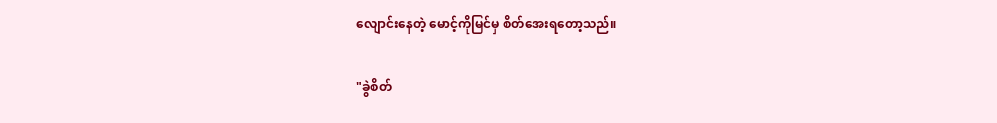လျောင်းနေတဲ့ မောင့်ကိုမြင်မှ စိတ်အေးရတော့သည်။

"ခွဲစိတ်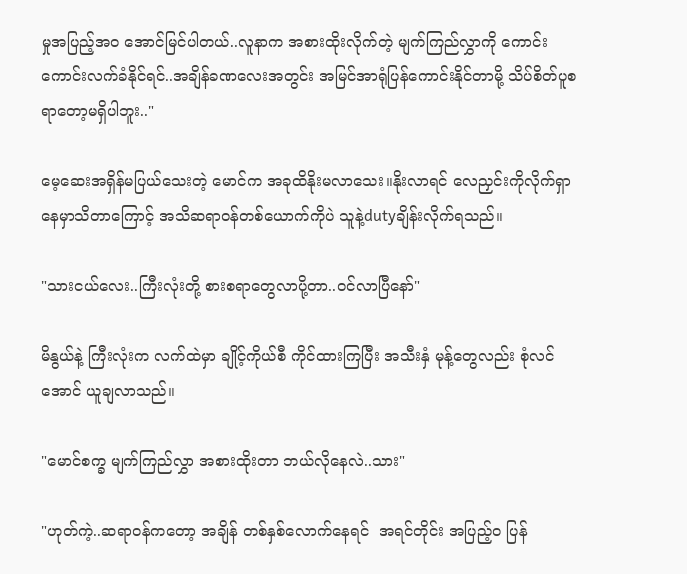မှုအပြည့်အဝ အောင်မြင်ပါတယ်..လူနာက အစားထိုးလိုက်တဲ့ မျက်ကြည်လွှာကို ကောင်းကောင်းလက်ခံနိုင်ရင်..အချိန်ခဏလေးအတွင်း အမြင်အာရုံပြန်ကောင်းနိုင်တာမို့ သိပ်စိတ်ပူစရာတော့မရှိပါဘူး.."

မေ့ဆေးအရှိန်မပြယ်သေးတဲ့ မောင်က အခုထိနိုးမလာသေး။နိုးလာရင် လေညှင်းကိုလိုက်ရှာနေမှာသိတာကြောင့် အသိဆရာဝန်တစ်ယောက်ကိုပဲ သူနဲ့dutyချိန်းလိုက်ရသည်။

"သားငယ်လေး..ကြီးလုံးတို့ စားစရာတွေလာပို့တာ..ဝင်လာပြီနော်"

မိနွယ်နဲ့ ကြီးလုံးက လက်ထဲမှာ ချိုင့်ကိုယ်စီ ကိုင်ထားကြပြီး အသီးနှံ မုန့်တွေလည်း စုံလင်အောင် ယူချလာသည်။

"မောင်စက္ခ မျက်ကြည်လွှာ အစားထိုးတာ ဘယ်လိုနေလဲ..သား"

"ဟုတ်ကဲ့..ဆရာဝန်ကတော့ အချိန် တစ်နှစ်လောက်နေရင်  အရင်တိုင်း အပြည့်ဝ ပြန်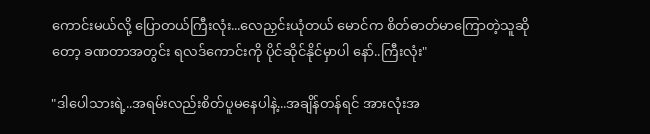ကောင်းမယ်လို့ ပြောတယ်ကြီးလုံး...လေညှင်းယုံတယ် မောင်က စိတ်ဓာတ်မာကြောတဲ့သူဆိုတော့ ခဏတာအတွင်း ရလဒ်ကောင်းကို ပိုင်ဆိုင်နိုင်မှာပါ နော်..ကြီးလုံး"

"ဒါပေါသားရဲ့..အရမ်းလည်းစိတ်ပူမနေပါနဲ့...အချိန်တန်ရင် အားလုံးအ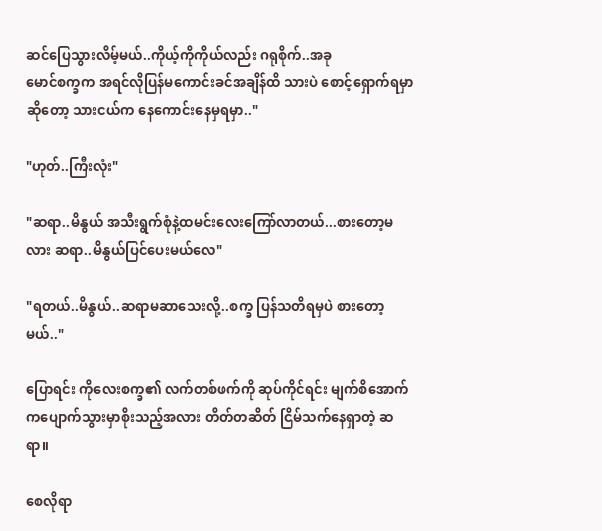ဆင်ပြေသွားလိမ့်မယ်..ကိုယ့်ကိုကိုယ်လည်း ဂရုစိုက်..အခု
မောင်စက္ခက အရင်လိုပြန်မကောင်းခင်အချိန်ထိ သားပဲ စောင့်ရှောက်ရမှာဆိုတော့ သားငယ်က နေကောင်းနေမှရမှာ.."

"ဟုတ်..ကြီးလုံး"

"ဆရာ..မိနွယ် အသီးရွက်စုံနဲ့ထမင်းလေးကြော်လာတယ်...စားတော့မလား ဆရာ..မိနွယ်ပြင်ပေးမယ်လေ"

"ရတယ်..မိနွယ်..ဆရာမဆာသေးလို့..စက္ခ ပြန်သတိရမှပဲ စားတော့မယ်.."

ပြောရင်း ကိုလေးစက္ခ၏ လက်တစ်ဖက်ကို ဆုပ်ကိုင်ရင်း မျက်စိအောက်ကပျောက်သွားမှာစိုးသည့်အလား တိတ်တဆိတ် ငြိမ်သက်နေရှာတဲ့ ဆရာ။

စေလိုရာ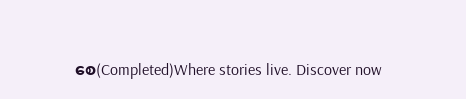စေ(Completed)Where stories live. Discover now